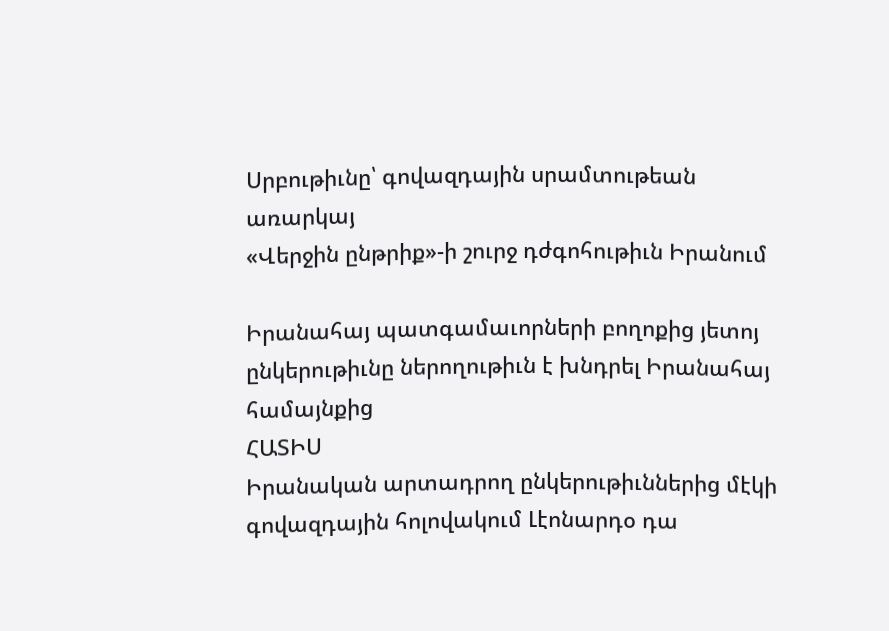Սրբութիւնը՝ գովազդային սրամտութեան առարկայ
«Վերջին ընթրիք»-ի շուրջ դժգոհութիւն Իրանում

Իրանահայ պատգամաւորների բողոքից յետոյ ընկերութիւնը ներողութիւն է խնդրել Իրանահայ համայնքից
ՀԱՏԻՍ
Իրանական արտադրող ընկերութիւններից մէկի գովազդային հոլովակում Լէոնարդօ դա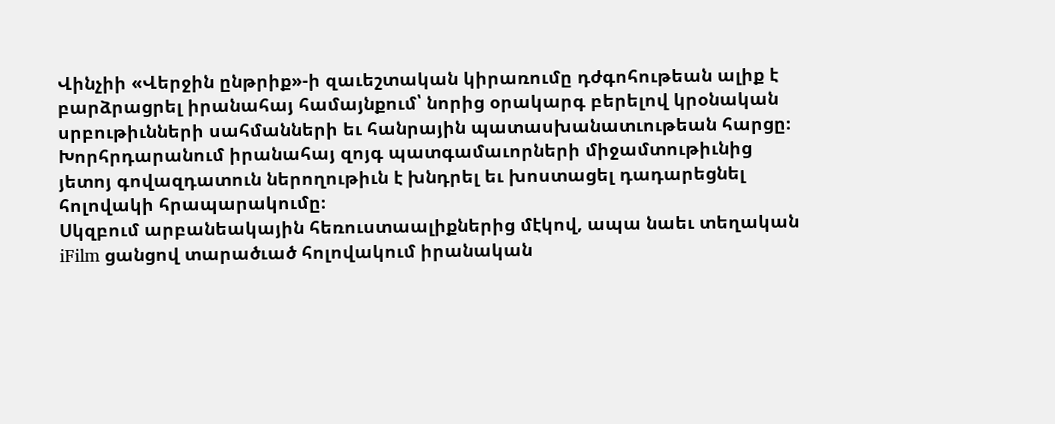Վինչիի «Վերջին ընթրիք»-ի զաւեշտական կիրառումը դժգոհութեան ալիք է բարձրացրել իրանահայ համայնքում՝ նորից օրակարգ բերելով կրօնական սրբութիւնների սահմանների եւ հանրային պատասխանատւութեան հարցը։
Խորհրդարանում իրանահայ զոյգ պատգամաւորների միջամտութիւնից յետոյ գովազդատուն ներողութիւն է խնդրել եւ խոստացել դադարեցնել հոլովակի հրապարակումը։
Սկզբում արբանեակային հեռուստաալիքներից մէկով, ապա նաեւ տեղական iFilm ցանցով տարածւած հոլովակում իրանական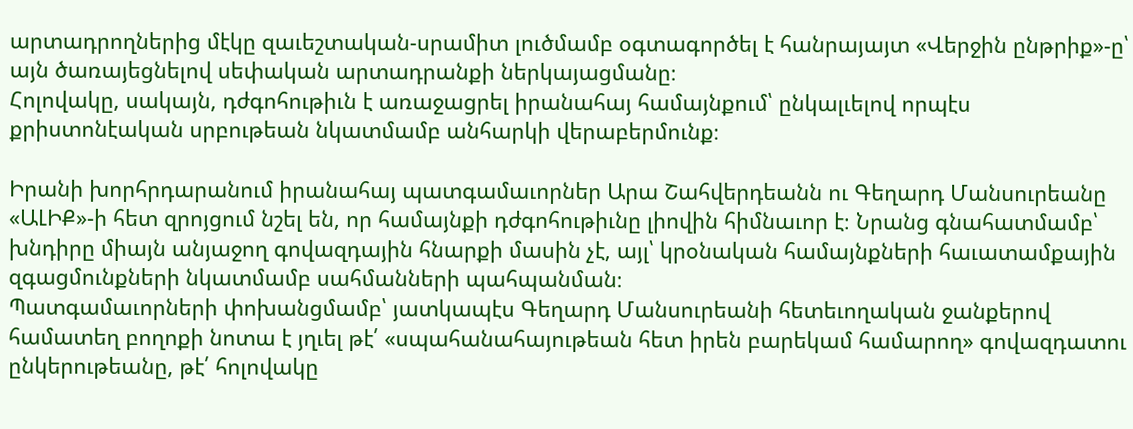արտադրողներից մէկը զաւեշտական-սրամիտ լուծմամբ օգտագործել է հանրայայտ «Վերջին ընթրիք»-ը՝ այն ծառայեցնելով սեփական արտադրանքի ներկայացմանը։
Հոլովակը, սակայն, դժգոհութիւն է առաջացրել իրանահայ համայնքում՝ ընկալւելով որպէս քրիստոնէական սրբութեան նկատմամբ անհարկի վերաբերմունք։

Իրանի խորհրդարանում իրանահայ պատգամաւորներ Արա Շահվերդեանն ու Գեղարդ Մանսուրեանը «ԱԼԻՔ»-ի հետ զրոյցում նշել են, որ համայնքի դժգոհութիւնը լիովին հիմնաւոր է։ Նրանց գնահատմամբ՝ խնդիրը միայն անյաջող գովազդային հնարքի մասին չէ, այլ՝ կրօնական համայնքների հաւատամքային զգացմունքների նկատմամբ սահմանների պահպանման։
Պատգամաւորների փոխանցմամբ՝ յատկապէս Գեղարդ Մանսուրեանի հետեւողական ջանքերով համատեղ բողոքի նոտա է յղւել թէ՛ «սպահանահայութեան հետ իրեն բարեկամ համարող» գովազդատու ընկերութեանը, թէ՛ հոլովակը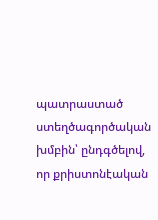պատրաստած ստեղծագործական խմբին՝ ընդգծելով, որ քրիստոնէական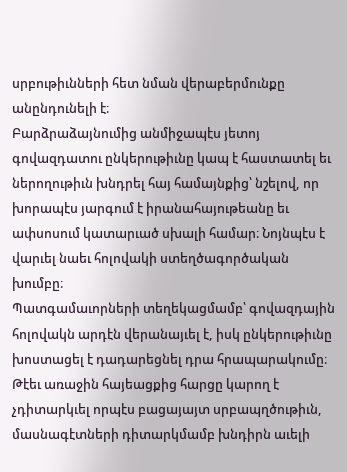սրբութիւնների հետ նման վերաբերմունքը անընդունելի է։
Բարձրաձայնումից անմիջապէս յետոյ գովազդատու ընկերութիւնը կապ է հաստատել եւ ներողութիւն խնդրել հայ համայնքից՝ նշելով, որ խորապէս յարգում է իրանահայութեանը եւ ափսոսում կատարւած սխալի համար։ Նոյնպէս է վարւել նաեւ հոլովակի ստեղծագործական խումբը։
Պատգամաւորների տեղեկացմամբ՝ գովազդային հոլովակն արդէն վերանայւել է, իսկ ընկերութիւնը խոստացել է դադարեցնել դրա հրապարակումը։
Թէեւ առաջին հայեացքից հարցը կարող է չդիտարկւել որպէս բացայայտ սրբապղծութիւն, մասնագէտների դիտարկմամբ խնդիրն աւելի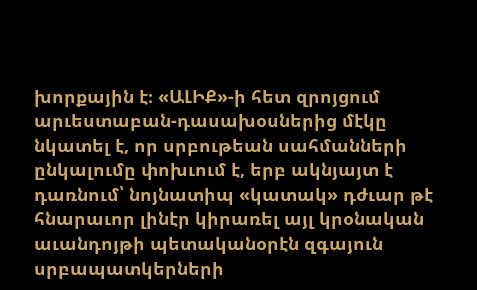խորքային է։ «ԱԼԻՔ»-ի հետ զրոյցում արւեստաբան-դասախօսներից մէկը նկատել է, որ սրբութեան սահմանների ընկալումը փոխւում է, երբ ակնյայտ է դառնում՝ նոյնատիպ «կատակ» դժւար թէ հնարաւոր լինէր կիրառել այլ կրօնական աւանդոյթի պետականօրէն զգայուն սրբապատկերների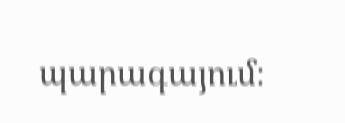պարագայում։